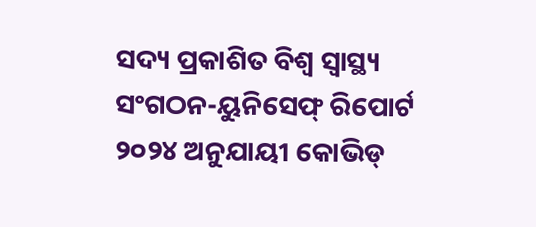ସଦ୍ୟ ପ୍ରକାଶିତ ବିଶ୍ବ ସ୍ବାସ୍ଥ୍ୟ ସଂଗଠନ-ୟୁନିସେଫ୍‌ ରିପୋର୍ଟ ୨୦୨୪ ଅନୁଯାୟୀ କୋଭିଡ୍‌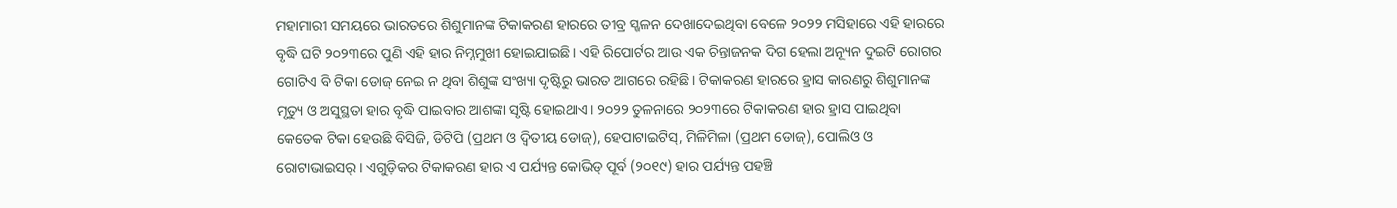ମହାମାରୀ ସମୟରେ ଭାରତରେ ଶିଶୁମାନଙ୍କ ଟିକାକରଣ ହାରରେ ତୀବ୍ର ସ୍ଖଳନ ଦେଖାଦେଇଥିବା ବେଳେ ୨୦୨୨ ମସିହାରେ ଏହି ହାରରେ ବୃଦ୍ଧି ଘଟି ୨୦୨୩ରେ ପୁଣି ଏହି ହାର ନିମ୍ନମୁଖୀ ହୋଇଯାଇଛି। ଏହି ରିପୋର୍ଟର ଆଉ ଏକ ଚିନ୍ତାଜନକ ଦିଗ ହେଲା ଅନ୍ୟୂନ ଦୁଇଟି ରୋଗର ଗୋଟିଏ ବି ଟିକା ଡୋଜ୍‌ ନେଇ ନ ଥିବା ଶିଶୁଙ୍କ ସଂଖ୍ୟା ଦୃଷ୍ଟିରୁ ଭାରତ ଆଗରେ ରହିଛି। ଟିକାକରଣ ହାରରେ ହ୍ରାସ କାରଣରୁ ଶିଶୁମାନଙ୍କ ମୃତ୍ୟୁ ଓ ଅସୁସ୍ଥତା ହାର ବୃଦ୍ଧି ପାଇବାର ଆଶଙ୍କା ସୃଷ୍ଟି ହୋଇଥାଏ। ୨୦୨୨ ତୁଳନାରେ ୨୦୨୩ରେ ଟିକାକରଣ ହାର ହ୍ରାସ ପାଇଥିବା କେତେକ ଟିକା ହେଉଛି ବିସିଜି, ଡିଟିପି (ପ୍ରଥମ ଓ ଦ୍ବିତୀୟ ଡୋଜ୍‌), ହେପାଟାଇଟିସ୍‌, ମିଳିମିଳା (ପ୍ରଥମ ଡୋଜ୍‌), ପୋଲିଓ ଓ ରୋଟାଭାଇସର୍‌। ଏଗୁଡ଼ିକର ଟିକାକରଣ ହାର ଏ ପର୍ଯ୍ୟନ୍ତ କୋଭିଡ୍‌ ପୂର୍ବ (୨୦୧୯) ହାର ପର୍ଯ୍ୟନ୍ତ ପହଞ୍ଚି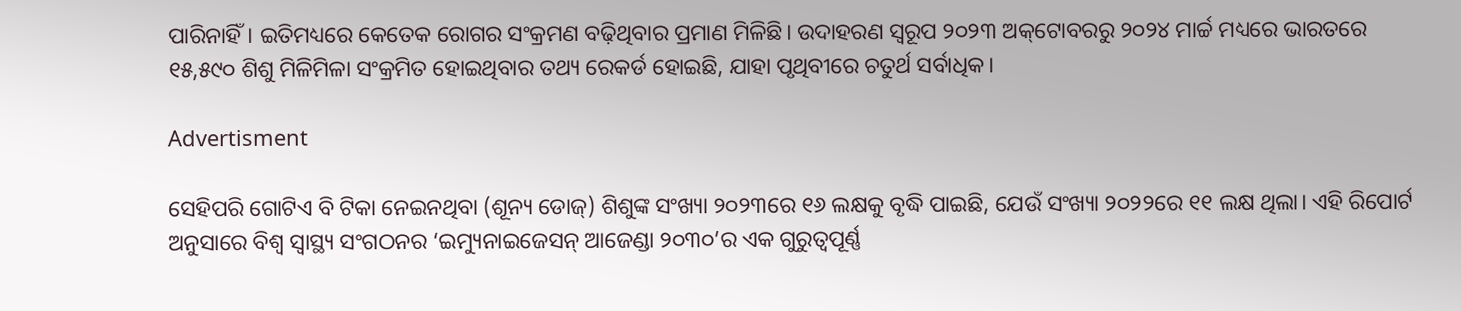ପାରିନାହିଁ। ଇତିମଧ୍ୟରେ କେତେକ ରୋଗର ସଂକ୍ରମଣ ବଢ଼ିଥିବାର ପ୍ରମାଣ ମିଳିଛି। ଉଦାହରଣ ସ୍ବରୂପ ୨୦୨୩ ଅକ୍‌ଟୋବରରୁ ୨୦୨୪ ମାର୍ଚ୍ଚ ମଧ୍ୟରେ ଭାରତରେ ୧୫,୫୯୦ ଶିଶୁ ମିଳିମିଳା ସଂକ୍ରମିତ ହୋଇଥିବାର ତଥ୍ୟ ରେକର୍ଡ ହୋଇଛି, ଯାହା ପୃଥିବୀରେ ଚତୁର୍ଥ ସର୍ବାଧିକ।

Advertisment

ସେହିପରି ଗୋଟିଏ ବି ଟିକା ନେଇନଥିବା (ଶୂନ୍ୟ ଡୋଜ୍) ଶିଶୁଙ୍କ ସଂଖ୍ୟା ୨୦୨୩ରେ ୧୬ ଲକ୍ଷକୁ ବୃଦ୍ଧି ପାଇଛି, ଯେଉଁ ସଂଖ୍ୟା ୨୦୨୨ରେ ୧୧ ଲକ୍ଷ ଥିଲା। ଏହି ରିପୋର୍ଟ ଅନୁସାରେ ବିଶ୍ବ ସ୍ବାସ୍ଥ୍ୟ ସଂଗଠନର ‘ଇମ୍ୟୁନାଇଜେସନ୍‌ ଆଜେଣ୍ଡା ୨୦୩୦’ର ଏକ ଗୁରୁତ୍ବପୂର୍ଣ୍ଣ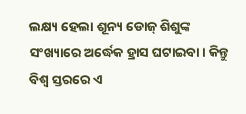ଲକ୍ଷ୍ୟ ହେଲା ଶୂନ୍ୟ ଡୋଜ୍‌ ଶିଶୁଙ୍କ ସଂଖ୍ୟାରେ ଅର୍ଦ୍ଧେକ ହ୍ରାସ ଘଟାଇବା। କିନ୍ତୁ ବିଶ୍ବ ସ୍ତରରେ ଏ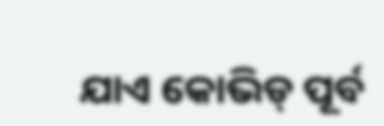ଯାଏ କୋଭିଡ୍‌ ପୂର୍ବ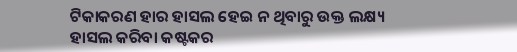ଟିକାକରଣ ହାର ହାସଲ ହେଇ ନ ଥିବାରୁ ଉକ୍ତ ଲକ୍ଷ୍ୟ ହାସଲ କରିବା କଷ୍ଟକର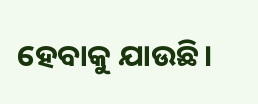ହେବାକୁ ଯାଉଛି।